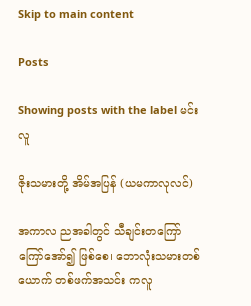Skip to main content

Posts

Showing posts with the label မင်းလူ

ဇိုးသမားတို့ အိမ်အပြန် (ယမကာလုလင်)

အကာလ ညအခါတွင် သီချင်းတကြော်ကြော်အော်၍ ဖြစ်စေ၊ ဘောလုံးသမားတစ်ယောက် တစ်ဖက်အသင်း ကလူ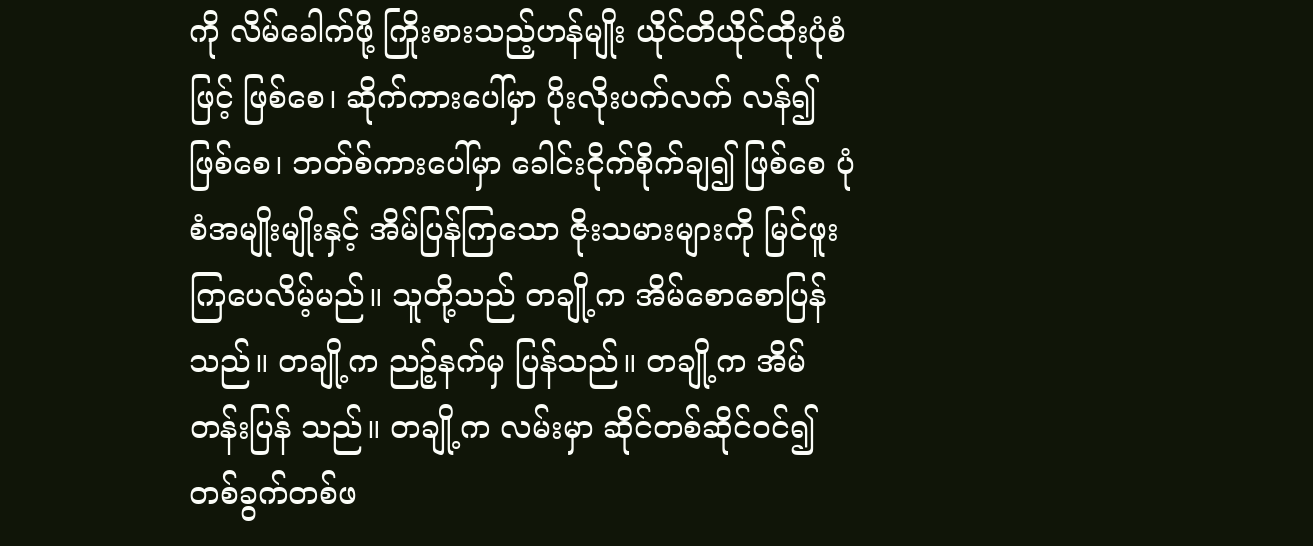ကို လိမ်ခေါက်ဖို့ ကြိုးစားသည့်ဟန်မျိုး ယိုင်တိယိုင်ထိုးပုံစံဖြင့် ဖြစ်စေ၊ ဆိုက်ကားပေါ်မှာ ပိုးလိုးပက်လက် လန်၍ ဖြစ်စေ၊ ဘတ်စ်ကားပေါ်မှာ ခေါင်းငိုက်စိုက်ချ၍ ဖြစ်စေ ပုံစံအမျိုးမျိုးနှင့် အိမ်ပြန်ကြသော ဇိုးသမားများကို မြင်ဖူးကြပေလိမ့်မည်။ သူတို့သည် တချို့က အိမ်စောစောပြန်သည်။ တချို့က ညဉ့်နက်မှ ပြန်သည်။ တချို့က အိမ်တန်းပြန် သည်။ တချို့က လမ်းမှာ ဆိုင်တစ်ဆိုင်ဝင်၍ တစ်ခွက်တစ်ဖ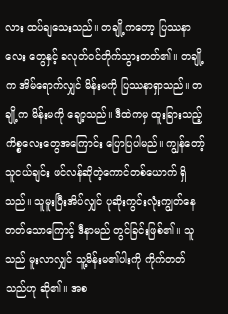လား ထပ်ချသေးသည်။ တချို့ကတော့ ပြဿနာလေး တွေနှင့် ခလုတ်ဝင်တိုက်သွားတတ်၏။ တချို့က အိမ်ရောက်လျှင် မိန်းမကို ပြဿနာရှာသည်။ တချို့က မိန်းမကို ချော့သည်။ ဒီထဲကမှ ထူးခြားသည့်ကိစ္စလေးတွေအကြောင်း ပြောပြပါမည်။ ကျွန်တော့်သူငယ်ချင်း ဖင်လန်ဆိုတဲ့ကောင်တစ်ယောက် ရှိသည်။ သူမူးပြီးအိပ်လျှင် ပုဆိုးကွင်းလုံးကျွတ်နေ တတ်သောကြောင့် ဒီနာမည် တွင်ခြင်းဖြစ်၏။ သူသည် မူးလာလျှင် သူ့မိန်းမ၏ပါးကို ကိုက်တတ်သည်ဟု ဆို၏။ အစ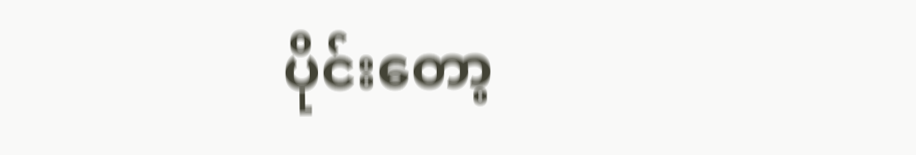ပိုင်းတော့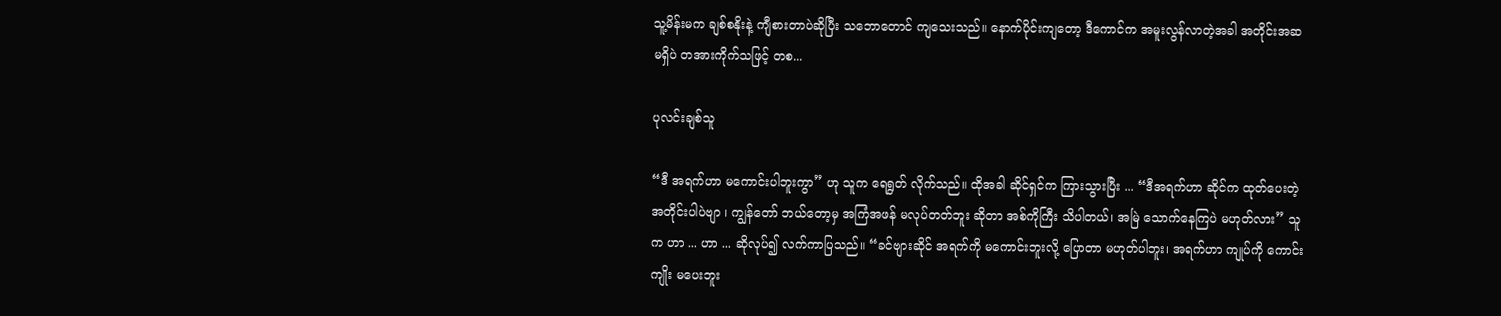သူ့မိန်းမက ချစ်စနိုးနဲ့ ကျီစားတာပဲဆိုပြီး သဘောတောင် ကျသေးသည်။ နောက်ပိုင်းကျတော့ ဒီကောင်က အမူးလွန်လာတဲ့အခါ အတိုင်းအဆမရှိပဲ တအားကိုက်သဖြင့် တစ...

ပုလင်းချစ်သူ

“ဒီ အရက်ဟာ မကောင်းပါဘူးကွာ” ဟု သူက ရေရွတ် လိုက်သည်။ ထိုအခါ ဆိုင်ရှင်က ကြားသွားပြီး ... “ဒီအရက်ဟာ ဆိုင်က ထုတ်ပေးတဲ့ အတိုင်းပါပဲဗျာ ၊ ကျွန်တော် ဘယ်တော့မှ အကြံအဖန် မလုပ်တတ်ဘူး ဆိုတာ အစ်ကိုကြီး သိပါတယ်၊ အမြဲ သောက်နေကြပဲ မဟုတ်လား” သူက ဟာ ... ဟာ ... ဆိုလုပ်၍ လက်ကာပြသည်။ “ခင်ဗျားဆိုင် အရက်ကို မကောင်းဘူးလို့ ပြောတာ မဟုတ်ပါဘူး၊ အရက်ဟာ ကျုပ်ကို ကောင်းကျိုး မပေးဘူး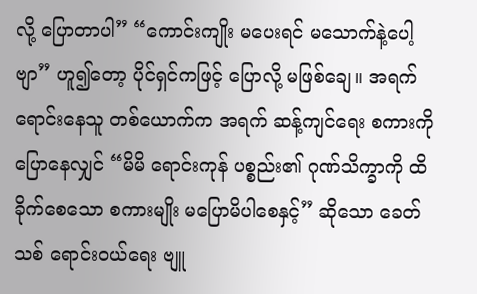လို့ ပြောတာပါ” “ကောင်းကျိုး မပေးရင် မသောက်နဲ့ပေါ့ဗျာ” ဟူ၍တော့ ပိုင်ရှင်ကဖြင့် ပြောလို့ မဖြစ်ချေ။ အရက် ရောင်းနေသူ တစ်ယောက်က အရက် ဆန့်ကျင်ရေး စကားကို ပြောနေလျှင် “မိမိ ရောင်းကုန် ပစ္စည်း၏ ဂုဏ်သိက္ခာကို ထိခိုက်စေသော စကားမျိုး မပြောမိပါစေနှင့်” ဆိုသော ခေတ်သစ် ရောင်းဝယ်ရေး ဗျူ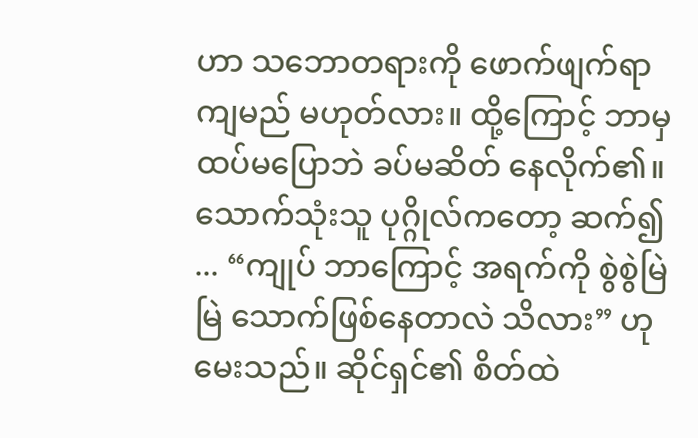ဟာ သဘောတရားကို ဖောက်ဖျက်ရာ ကျမည် မဟုတ်လား။ ထို့ကြောင့် ဘာမှ ထပ်မပြောဘဲ ခပ်မဆိတ် နေလိုက်၏။ သောက်သုံးသူ ပုဂ္ဂိုလ်ကတော့ ဆက်၍ ... “ကျုပ် ဘာကြောင့် အရက်ကို စွဲစွဲမြဲမြဲ သောက်ဖြစ်နေတာလဲ သိလား” ဟု မေးသည်။ ဆိုင်ရှင်၏ စိတ်ထဲ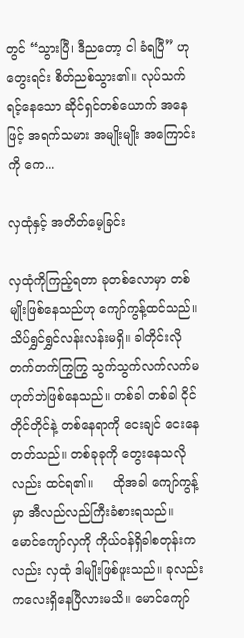တွင် “သွားပြီ၊ ဒီညတော့ ငါ ခံရပြီ” ဟု တွေးရင်း စိတ်ညစ်သွား၏။ လုပ်သက် ရင့်နေသော ဆိုင်ရှင်တစ်ယောက် အနေဖြင့် အရက်သမား အမျိုးမျိုး အကြောင်းကို ကေ...

လှထုံနှင့် အတိတ်မေ့ခြင်း

လှထုံကိုကြည့်ရတာ ခုတစ်လောမှာ တစ်မျိုးဖြစ်နေသည်ဟု ကျော်ကွန့်ထင်သည်။ သိပ်ရွှင်ရွှင်လန်းလန်းမရှိ။ ခါတိုင်းလို တက်တက်ကြွကြွ သွက်သွက်လက်လက်မဟုတ်ဘဲဖြစ်နေသည်။ တစ်ခါ တစ်ခါ ငိုင်တိုင်တိုင်နဲ့ တစ်နေရာကို ငေးချင် ငေးနေတတ်သည်။ တစ်ခုခုကို တွေးနေသလိုလည်း ထင်ရ၏။     ထိုအခါ ကျော်ကွန့်မှာ အီလည်လည်ကြီးခံစားရသည်။ မောင်ကျော်လှကို ကိုယ်၀န်ရှိခါစတုန်းကလည်း လှထုံ ဒါမျိုးဖြစ်ဖူးသည်။ ခုလည်း ကလေးရှိနေပြီလားမသိ။ မောင်ကျော်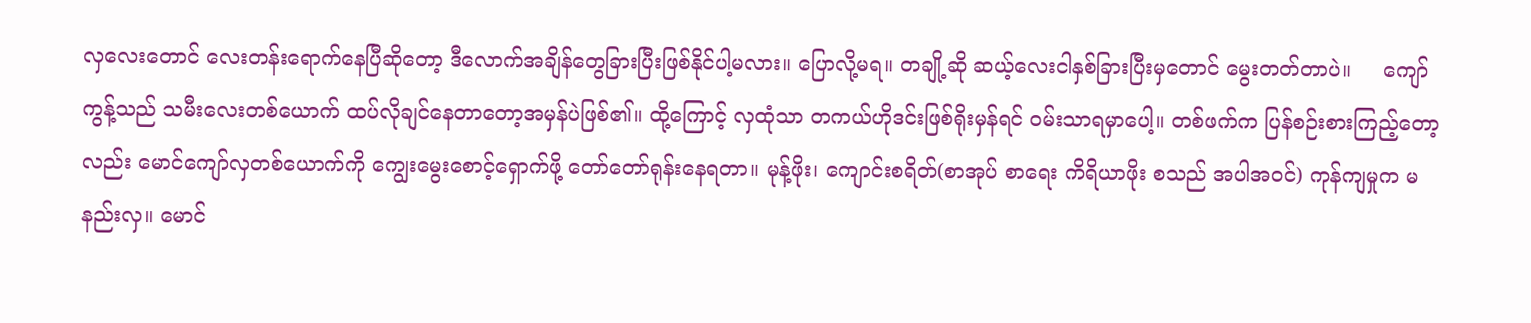လှလေးတောင် လေးတန်းရောက်နေပြီဆိုတော့ ဒီလောက်အချိန်တွေခြားပြီးဖြစ်နိုင်ပါ့မလား။ ပြောလို့မရ။ တချို့ဆို ဆယ့်လေးငါနှစ်ခြားပြီးမှတောင် မွေးတတ်တာပဲ။     ကျော်ကွန့်သည် သမီးလေးတစ်ယောက် ထပ်လိုချင်နေတာတော့အမှန်ပဲဖြစ်၏။ ထို့ကြောင့် လှထုံသာ တကယ်ဟိုဒင်းဖြစ်ရိုးမှန်ရင် ၀မ်းသာရမှာပေါ့။ တစ်ဖက်က ပြန်စဉ်းစားကြည့်တော့လည်း မောင်ကျော်လှတစ်ယောက်ကို ကျွေးမွေးစောင့်ရှောက်ဖို့ တော်တော်ရုန်းနေရတာ။ မုန့်ဖိုး၊ ကျောင်းစရိတ်(စာအုပ် စာရေး ကိရိယာဖိုး စသည် အပါအ၀င်) ကုန်ကျမှုက မနည်းလှ။ မောင်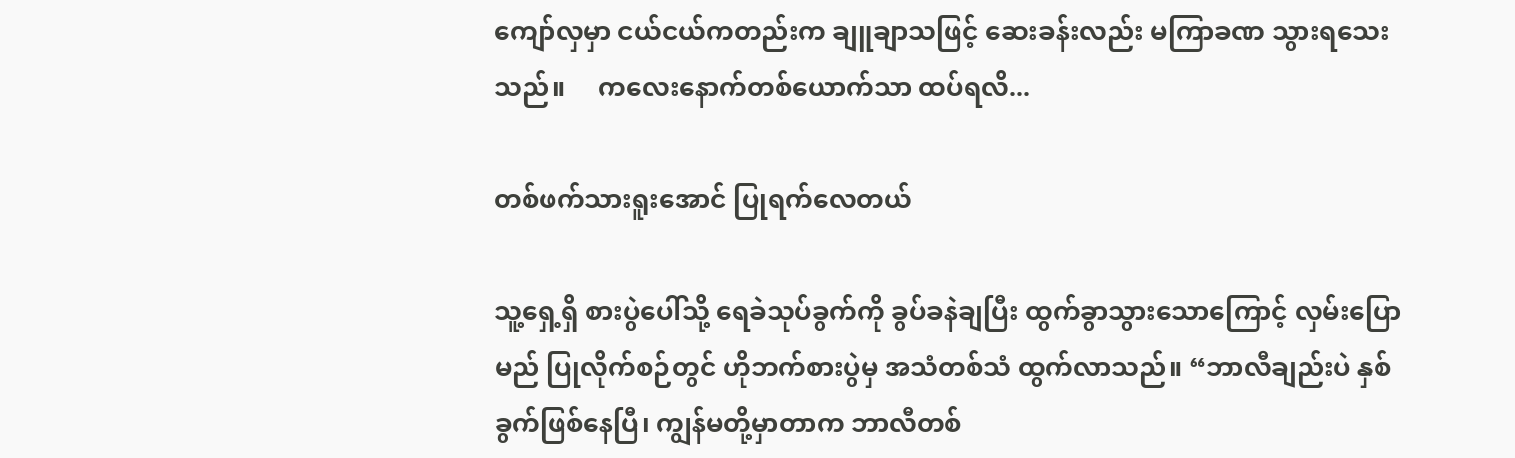ကျော်လှမှာ ငယ်ငယ်ကတည်းက ချူချာသဖြင့် ဆေးခန်းလည်း မကြာခဏ သွားရသေးသည်။     ကလေးနောက်တစ်ယောက်သာ ထပ်ရလိ...

တစ်ဖက်သားရူးအောင် ပြုရက်လေတယ်

သူ့ရှေ့ရှိ စားပွဲပေါ်သို့ ရေခဲသုပ်ခွက်ကို ခွပ်ခနဲချပြီး ထွက်ခွာသွားသောကြောင့် လှမ်းပြောမည် ပြုလိုက်စဉ်တွင် ဟိုဘက်စားပွဲမှ အသံတစ်သံ ထွက်လာသည်။ “ဘာလီချည်းပဲ နှစ်ခွက်ဖြစ်နေပြီ၊ ကျွန်မတို့မှာတာက ဘာလီတစ်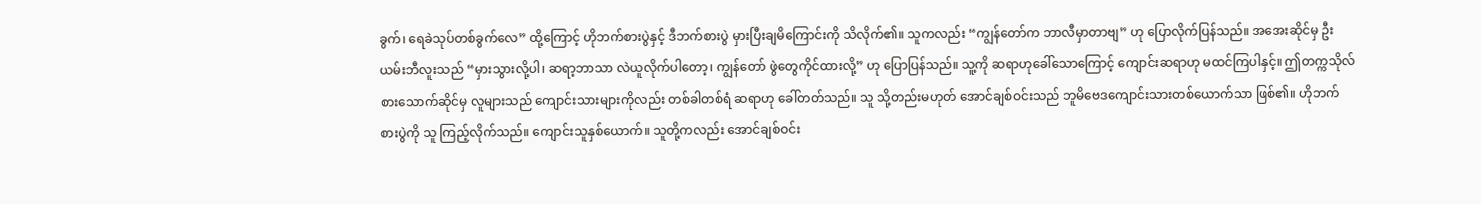ခွက်၊ ရေခဲသုပ်တစ်ခွက်လေ” ထို့ကြောင့် ဟိုဘက်စားပွဲနှင့် ဒီဘက်စားပွဲ မှားပြီးချမိကြောင်းကို သိလိုက်၏။ သူကလည်း “ကျွန်တော်က ဘာလီမှာတာဗျ” ဟု ပြောလိုက်ပြန်သည်။ အအေးဆိုင်မှ ဦးယမ်းဘီလူးသည် “မှားသွားလို့ပါ၊ ဆရာ့ဘာသာ လဲယူလိုက်ပါတော့၊ ကျွန်တော် ဖွဲတွေကိုင်ထားလို့” ဟု ပြောပြန်သည်။ သူ့ကို ဆရာဟုခေါ်သောကြောင့် ကျောင်းဆရာဟု မထင်ကြပါနှင့်။ ဤတက္ကသိုလ်စားသောက်ဆိုင်မှ လူများသည် ကျောင်းသားများကိုလည်း တစ်ခါတစ်ရံ ဆရာဟု ခေါ်တတ်သည်။ သူ သို့တည်းမဟုတ် အောင်ချစ်ဝင်းသည် ဘူမိဗေဒကျောင်းသားတစ်ယောက်သာ ဖြစ်၏။ ဟိုဘက်စားပွဲကို သူ ကြည့်လိုက်သည်။ ကျောင်းသူနှစ်ယောက်။ သူတို့ကလည်း အောင်ချစ်ဝင်း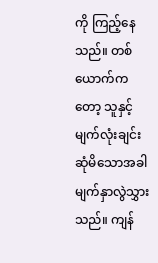ကို ကြည့်နေသည်။ တစ်ယောက်ကတော့ သူနှင့် မျက်လုံးချင်းဆုံမိသောအခါ မျက်နှာလွဲသွှားသည်။ ကျန်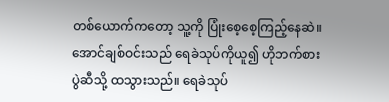တစ်ယောက်ကတော့ သူ့ကို ပြုံးစေ့စေ့ကြည့်နေဆဲ။ အောင်ချစ်ဝင်းသည် ရေခဲသုပ်ကိုယူ၍ ဟိုဘက်စားပွဲဆီသို့ ထသွားသည်။ ရေခဲသုပ်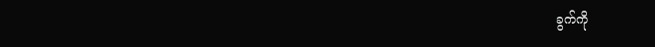ခွက်ကို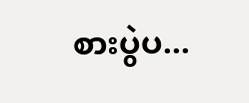စားပွဲပ...